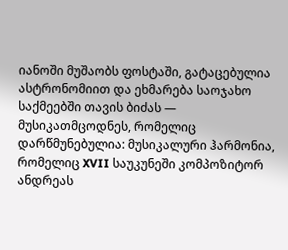იანოში მუშაობს ფოსტაში, გატაცებულია ასტრონომიით და ეხმარება საოჯახო საქმეებში თავის ბიძას — მუსიკათმცოდნეს, რომელიც დარწმუნებულია: მუსიკალური ჰარმონია, რომელიც XVII საუკუნეში კომპოზიტორ ანდრეას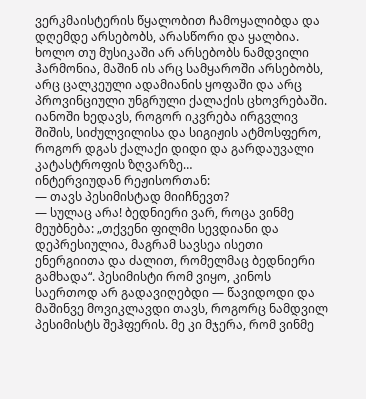ვერკმაისტერის წყალობით ჩამოყალიბდა და დღემდე არსებობს, არასწორი და ყალბია. ხოლო თუ მუსიკაში არ არსებობს ნამდვილი ჰარმონია, მაშინ ის არც სამყაროში არსებობს, არც ცალკეული ადამიანის ყოფაში და არც პროვინციული უნგრული ქალაქის ცხოვრებაში. იანოში ხედავს, როგორ იკვრება ირგვლივ შიშის, სიძულვილისა და სიგიჟის ატმოსფერო, როგორ დგას ქალაქი დიდი და გარდაუვალი კატასტროფის ზღვარზე…
ინტერვიუდან რეჟისორთან:
— თავს პესიმისტად მიიჩნევთ?
— სულაც არა! ბედნიერი ვარ, როცა ვინმე მეუბნება: „თქვენი ფილმი სევდიანი და დეპრესიულია, მაგრამ სავსეა ისეთი ენერგიითა და ძალით, რომელმაც ბედნიერი გამხადა“. პესიმისტი რომ ვიყო, კინოს საერთოდ არ გადავიღებდი — წავიდოდი და მაშინვე მოვიკლავდი თავს, როგორც ნამდვილ პესიმისტს შეჰფერის. მე კი მჯერა, რომ ვინმე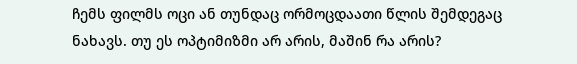ჩემს ფილმს ოცი ან თუნდაც ორმოცდაათი წლის შემდეგაც ნახავს. თუ ეს ოპტიმიზმი არ არის, მაშინ რა არის?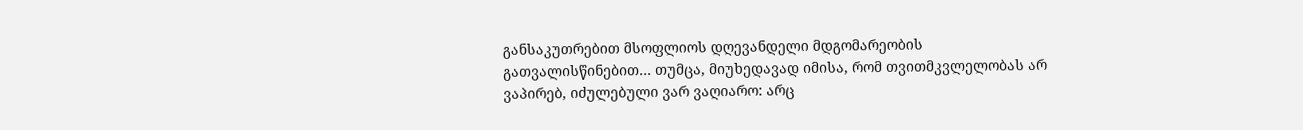განსაკუთრებით მსოფლიოს დღევანდელი მდგომარეობის გათვალისწინებით… თუმცა, მიუხედავად იმისა, რომ თვითმკვლელობას არ ვაპირებ, იძულებული ვარ ვაღიარო: არც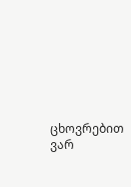ცხოვრებით ვარ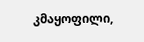კმაყოფილი,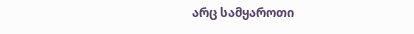არც სამყაროთი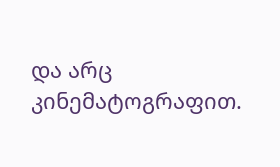და არც კინემატოგრაფით.